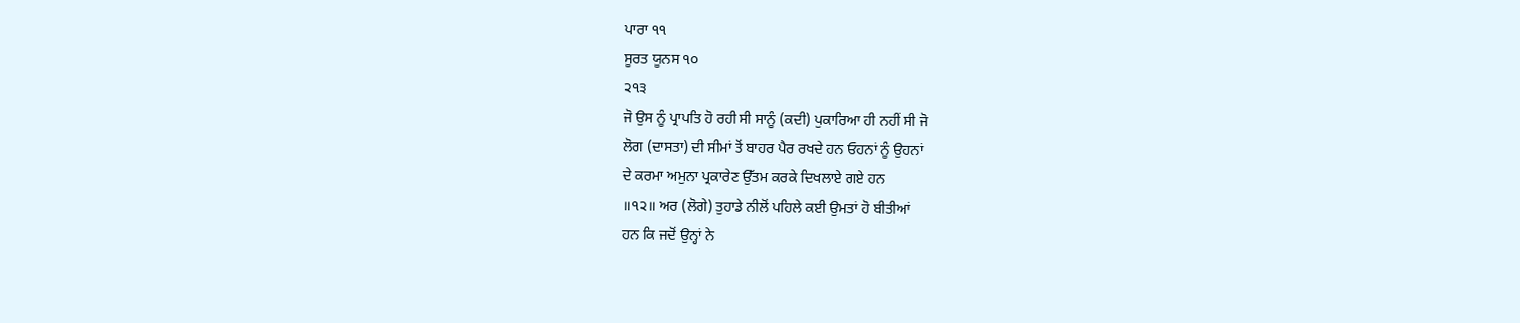ਪਾਰਾ ੧੧
ਸੂਰਤ ਯੂਨਸ ੧੦
੨੧੩
ਜੋ ਉਸ ਨੂੰ ਪ੍ਰਾਪਤਿ ਹੋ ਰਹੀ ਸੀ ਸਾਨੂੰ (ਕਦੀ) ਪੁਕਾਰਿਆ ਹੀ ਨਹੀਂ ਸੀ ਜੋ
ਲੋਗ (ਦਾਸਤਾ) ਦੀ ਸੀਮਾਂ ਤੋਂ ਬਾਹਰ ਪੈਰ ਰਖਦੇ ਹਨ ਓਹਨਾਂ ਨੂੰ ਉਹਨਾਂ
ਦੇ ਕਰਮਾ ਅਮੁਨਾ ਪ੍ਰਕਾਰੇਣ ਉੱਤਮ ਕਰਕੇ ਦਿਖਲਾਏ ਗਏ ਹਨ
॥੧੨॥ ਅਰ (ਲੋਗੇ) ਤੁਹਾਡੇ ਨੀਲੋਂ ਪਹਿਲੇ ਕਈ ਉਮਤਾਂ ਹੋ ਬੀਤੀਆਂ
ਹਨ ਕਿ ਜਦੋਂ ਉਨ੍ਹਾਂ ਨੇ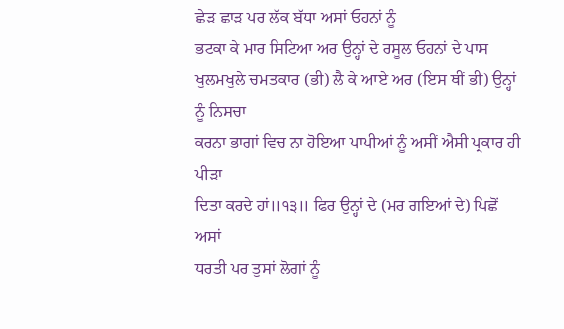ਛੇੜ ਛਾੜ ਪਰ ਲੱਕ ਬੱਧਾ ਅਸਾਂ ਓਹਨਾਂ ਨੂੰ
ਭਟਕਾ ਕੇ ਮਾਰ ਸਿਟਿਆ ਅਰ ਉਨ੍ਹਾਂ ਦੇ ਰਸੂਲ ਓਹਨਾਂ ਦੇ ਪਾਸ ਖੁਲਮਖੁਲੇ ਚਮਤਕਾਰ (ਭੀ) ਲੈ ਕੇ ਆਏ ਅਰ (ਇਸ ਥੀਂ ਭੀ) ਉਨ੍ਹਾਂ ਨੂੰ ਨਿਸਚਾ
ਕਰਨਾ ਭਾਗਾਂ ਵਿਚ ਨਾ ਹੋਇਆ ਪਾਪੀਆਂ ਨੂੰ ਅਸੀਂ ਐਸੀ ਪ੍ਰਕਾਰ ਹੀ ਪੀੜਾ
ਦਿਤਾ ਕਰਦੇ ਹਾਂ॥੧੩॥ ਫਿਰ ਉਨ੍ਹਾਂ ਦੇ (ਮਰ ਗਇਆਂ ਦੇ) ਪਿਛੋਂ ਅਸਾਂ
ਧਰਤੀ ਪਰ ਤੁਸਾਂ ਲੋਗਾਂ ਨੂੰ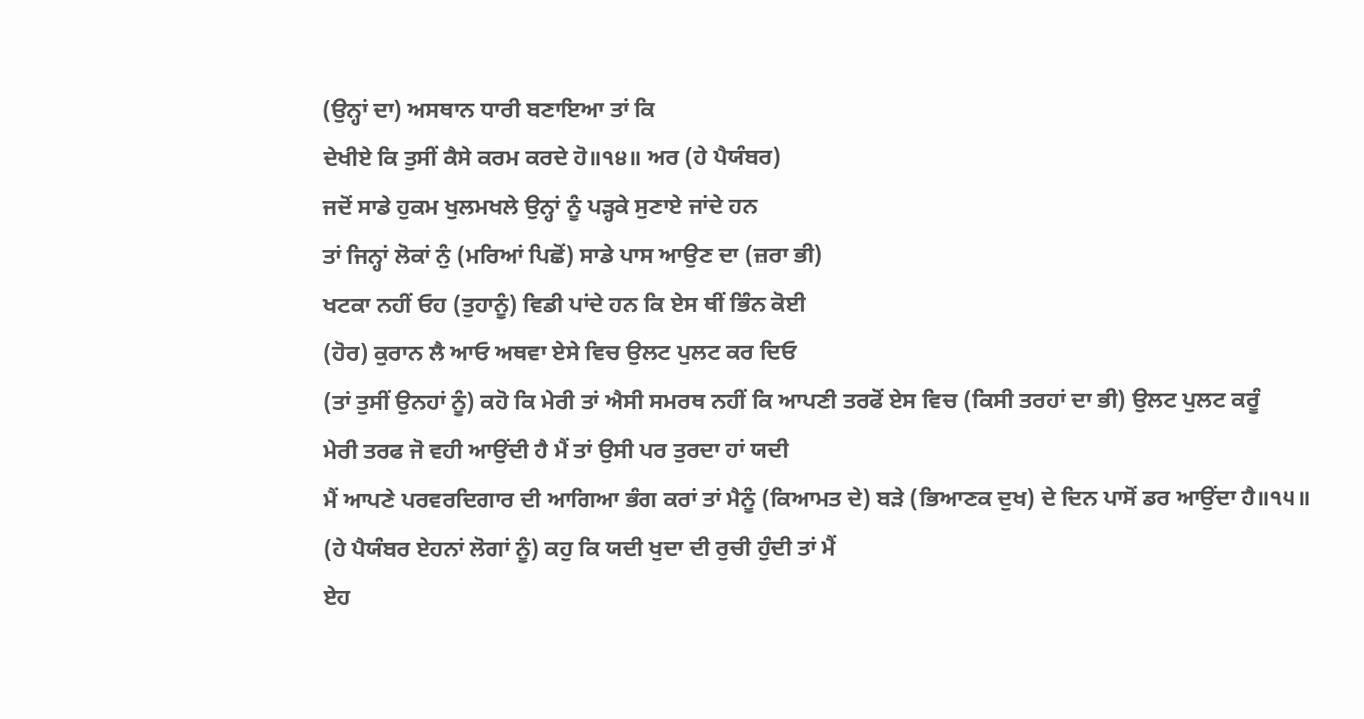(ਉਨ੍ਹਾਂ ਦਾ) ਅਸਥਾਨ ਧਾਰੀ ਬਣਾਇਆ ਤਾਂ ਕਿ
ਦੇਖੀਏ ਕਿ ਤੁਸੀਂ ਕੈਸੇ ਕਰਮ ਕਰਦੇ ਹੋ॥੧੪॥ ਅਰ (ਹੇ ਪੈਯੰਬਰ)
ਜਦੋਂ ਸਾਡੇ ਹੁਕਮ ਖੁਲਮਖਲੇ ਉਨ੍ਹਾਂ ਨੂੰ ਪੜ੍ਹਕੇ ਸੁਣਾਏ ਜਾਂਦੇ ਹਨ
ਤਾਂ ਜਿਨ੍ਹਾਂ ਲੋਕਾਂ ਨੁੰ (ਮਰਿਆਂ ਪਿਛੋਂ) ਸਾਡੇ ਪਾਸ ਆਉਣ ਦਾ (ਜ਼ਰਾ ਭੀ)
ਖਟਕਾ ਨਹੀਂ ਓਹ (ਤੁਹਾਨੂੰ) ਵਿਡੀ ਪਾਂਦੇ ਹਨ ਕਿ ਏਸ ਥੀਂ ਭਿੰਨ ਕੋਈ
(ਹੋਰ) ਕੁਰਾਨ ਲੈ ਆਓ ਅਥਵਾ ਏਸੇ ਵਿਚ ਉਲਟ ਪੁਲਟ ਕਰ ਦਿਓ
(ਤਾਂ ਤੁਸੀਂ ਉਨਹਾਂ ਨੂੰ) ਕਹੋ ਕਿ ਮੇਰੀ ਤਾਂ ਐਸੀ ਸਮਰਥ ਨਹੀਂ ਕਿ ਆਪਣੀ ਤਰਫੋਂ ਏਸ ਵਿਚ (ਕਿਸੀ ਤਰਹਾਂ ਦਾ ਭੀ) ਉਲਟ ਪੁਲਟ ਕਰੂੰ
ਮੇਰੀ ਤਰਫ ਜੋ ਵਹੀ ਆਉਂਦੀ ਹੈ ਮੈਂ ਤਾਂ ਉਸੀ ਪਰ ਤੁਰਦਾ ਹਾਂ ਯਦੀ
ਮੈਂ ਆਪਣੇ ਪਰਵਰਦਿਗਾਰ ਦੀ ਆਗਿਆ ਭੰਗ ਕਰਾਂ ਤਾਂ ਮੈਨੂੰ (ਕਿਆਮਤ ਦੇ) ਬੜੇ (ਭਿਆਣਕ ਦੁਖ) ਦੇ ਦਿਨ ਪਾਸੋਂ ਡਰ ਆਉਂਦਾ ਹੈ॥੧੫॥
(ਹੇ ਪੈਯੰਬਰ ਏਹਨਾਂ ਲੋਗਾਂ ਨੂੰ) ਕਹੁ ਕਿ ਯਦੀ ਖੁਦਾ ਦੀ ਰੁਚੀ ਹੁੰਦੀ ਤਾਂ ਮੈਂ
ਏਹ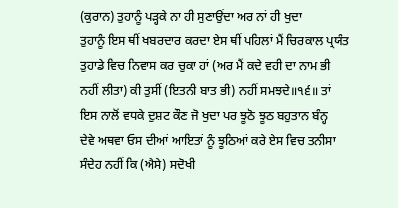(ਕੁਰਾਨ) ਤੁਹਾਨੂੰ ਪੜ੍ਹਕੇ ਨਾ ਹੀ ਸੁਣਾਉਂਦਾ ਅਰ ਨਾਂ ਹੀ ਖੁਦਾ
ਤੁਹਾਨੂੰ ਇਸ ਥੀਂ ਖਬਰਦਾਰ ਕਰਦਾ ਏਸ ਥੀਂ ਪਹਿਲਾਂ ਮੈਂ ਚਿਰਕਾਲ ਪ੍ਰਯੰਤ
ਤੁਹਾਡੇ ਵਿਚ ਨਿਵਾਸ ਕਰ ਚੁਕਾ ਹਾਂ (ਅਰ ਮੈਂ ਕਦੇ ਵਹੀ ਦਾ ਨਾਮ ਭੀ
ਨਹੀਂ ਲੀਤਾ) ਕੀ ਤੁਸੀਂ (ਇਤਨੀ ਬਾਤ ਭੀ) ਨਹੀਂ ਸਮਝਦੇ॥੧੬॥ ਤਾਂ
ਇਸ ਨਾਲੋਂ ਵਧਕੇ ਦੁਸ਼ਟ ਕੌਣ ਜੋ ਖੁਦਾ ਪਰ ਝੂਠੋ ਝੂਠ ਬਹੁਤਾਨ ਬੰਨ੍ਹ
ਦੇਵੇ ਅਥਵਾ ਓਸ ਦੀਆਂ ਆਇਤਾਂ ਨੂੰ ਝੂਠਿਆਂ ਕਰੇ ਏਸ ਵਿਚ ਤਨੀਸਾ
ਸੰਦੇਹ ਨਹੀਂ ਕਿ (ਐਸੇ) ਸਦੋਖੀ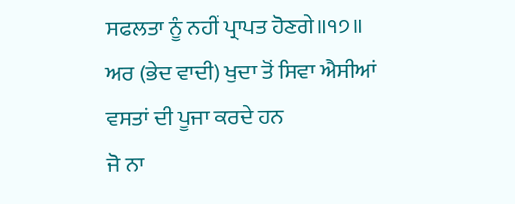ਸਫਲਤਾ ਨੂੰ ਨਹੀਂ ਪ੍ਰਾਪਤ ਹੋਣਗੇ॥੧੭॥
ਅਰ (ਭੇਦ ਵਾਦੀ) ਖੁਦਾ ਤੋਂ ਸਿਵਾ ਐਸੀਆਂ ਵਸਤਾਂ ਦੀ ਪੂਜਾ ਕਰਦੇ ਹਨ
ਜੋ ਨਾ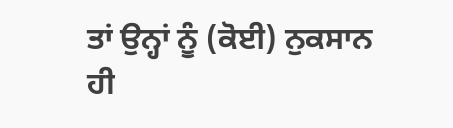ਤਾਂ ਉਨ੍ਹਾਂ ਨੂੰ (ਕੋਈ) ਨੁਕਸਾਨ ਹੀ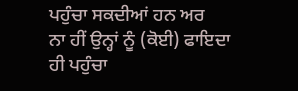ਪਹੁੰਚਾ ਸਕਦੀਆਂ ਹਨ ਅਰ
ਨਾ ਹੀਂ ਉਨ੍ਹਾਂ ਨੂੰ (ਕੋਈ) ਫਾਇਦਾ ਹੀ ਪਹੁੰਚਾ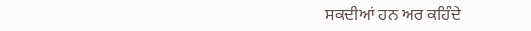ਸਕਦੀਆਂ ਹਨ ਅਰ ਕਹਿੰਦੇ